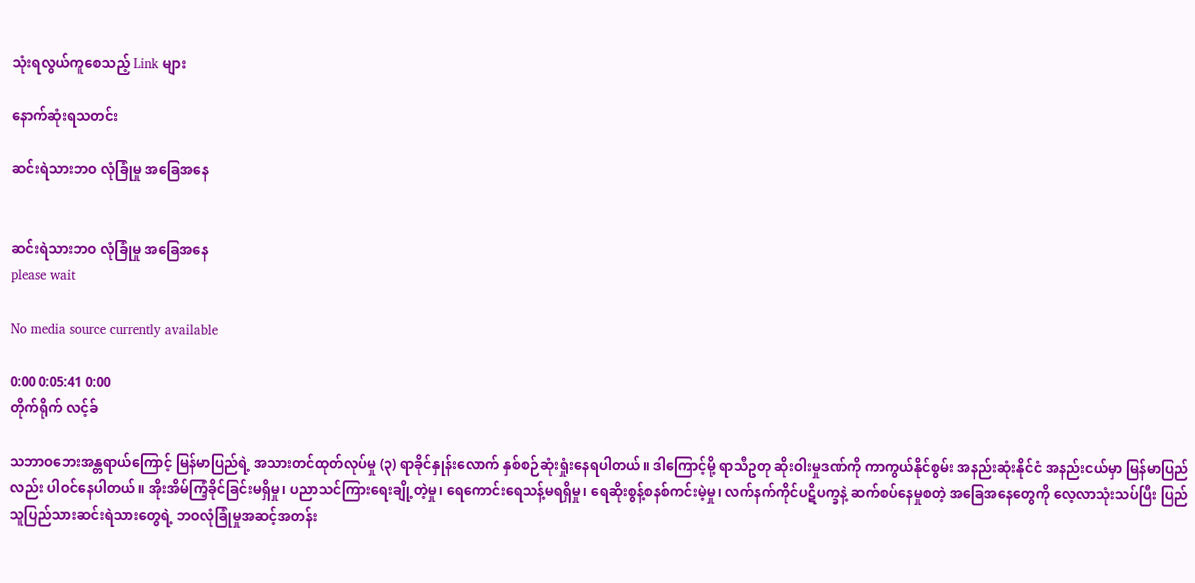သုံးရလွယ်ကူစေသည့် Link များ

နောက်ဆုံးရသတင်း

ဆင်းရဲသားဘဝ လုံခြုံမှု အခြေအနေ


ဆင်းရဲသားဘဝ လုံခြုံမှု အခြေအနေ
please wait

No media source currently available

0:00 0:05:41 0:00
တိုက်ရိုက် လင့်ခ်

သဘာဝဘေးအန္တရာယ်ကြောင့် မြန်မာပြည်ရဲ့ အသားတင်ထုတ်လုပ်မှု (၃) ရာခိုင်နှုန်းလောက် နှစ်စဉ်ဆုံးရှုံးနေရပါတယ်။ ဒါကြောင့်မို့ ရာသီဥတု ဆိုးဝါးမှုဒဏ်ကို ကာကွယ်နိုင်စွမ်း အနည်းဆုံးနိုင်ငံ အနည်းငယ်မှာ မြန်မာပြည်လည်း ပါဝင်နေပါတယ်။ အိုးအိမ်ကြံ့ခိုင်ခြင်းမရှိမှု၊ ပညာသင်ကြားရေးချို့တဲ့မှု၊ ရေကောင်းရေသန့်မရရှိမှု၊ ရေဆိုးစွန့်စနစ်ကင်းမဲ့မှု၊ လက်နက်ကိုင်ပဋိပက္ခနဲ့ ဆက်စပ်နေမှုစတဲ့ အခြေအနေတွေကို လေ့လာသုံးသပ်ပြီး ပြည်သူပြည်သားဆင်းရဲသားတွေရဲ့ ဘဝလုံခြုံမှုအဆင့်အတန်း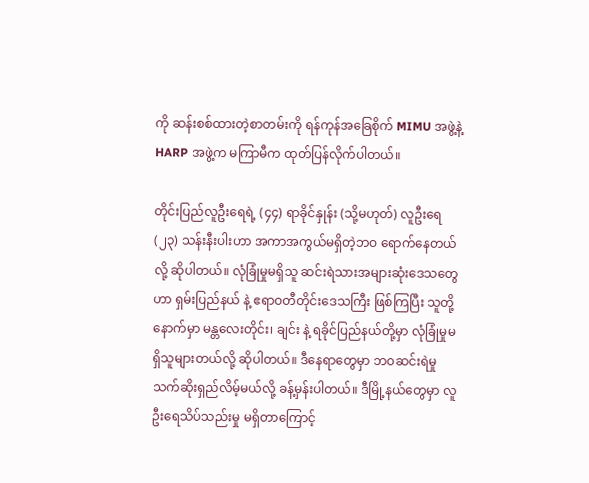ကို ဆန်းစစ်ထားတဲ့စာတမ်းကို ရန်ကုန်အခြေစိုက် MIMU အဖွဲ့နဲ့ HARP အဖွဲ့က မကြာမီက ထုတ်ပြန်လိုက်ပါတယ်။

တိုင်းပြည်လူဦးရေရဲ့ (၄၄) ရာခိုင်နှုန်း (သို့မဟုတ်) လူဦးရေ (၂၃) သန်းနီးပါးဟာ အကာအကွယ်မရှိတဲ့ဘဝ ရောက်နေတယ်လို့ ဆိုပါတယ်။ လုံခြုံမှုမရှိသူ ဆင်းရဲသားအများဆုံးဒေသတွေဟာ ရှမ်းပြည်နယ် နဲ့ ဧရာဝတီတိုင်းဒေသကြီး ဖြစ်ကြပြီး သူတို့နောက်မှာ မန္တလေးတိုင်း၊ ချင်း နဲ့ ရခိုင်ပြည်နယ်တို့မှာ လုံခြုံမှုမရှိသူများတယ်လို့ ဆိုပါတယ်။ ဒီနေရာတွေမှာ ဘဝဆင်းရဲမှု သက်ဆိုးရှည်လိမ့်မယ်လို့ ခန့်မှန်းပါတယ်။ ဒီမြို့နယ်တွေမှာ လူဦးရေသိပ်သည်းမှု မရှိတာကြောင့်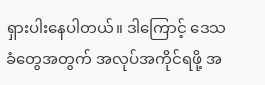ရှားပါးနေပါတယ်။ ဒါကြောင့် ဒေသခံတွေအတွက် အလုပ်အကိုင်ရဖို့ အ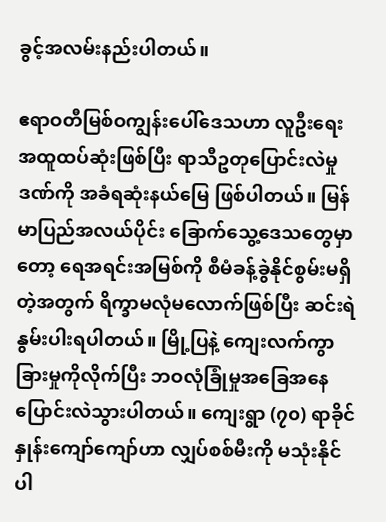ခွင့်အလမ်းနည်းပါတယ်။

ဧရာဝတီမြစ်ဝကျွန်းပေါ်ဒေသဟာ လူဦးရေးအထူထပ်ဆုံးဖြစ်ပြီး ရာသီဥတုပြောင်းလဲမှုဒဏ်ကို အခံရဆုံးနယ်မြေ ဖြစ်ပါတယ်။ မြန်မာပြည်အလယ်ပိုင်း ခြောက်သွေ့ဒေသတွေမှာတော့ ရေအရင်းအမြစ်ကို စီမံခန့်ခွဲနိုင်စွမ်းမရှိတဲ့အတွက် ရိက္ခာမလုံမလောက်ဖြစ်ပြီး ဆင်းရဲနွမ်းပါးရပါတယ်။ မြို့ပြနဲ့ ကျေးလက်ကွာခြားမှုကိုလိုက်ပြီး ဘဝလုံခြုံမှုအခြေအနေ ပြောင်းလဲသွားပါတယ်။ ကျေးရွာ (၇၀) ရာခိုင်နှုန်းကျော်ကျော်ဟာ လျှပ်စစ်မီးကို မသုံးနိုင်ပါ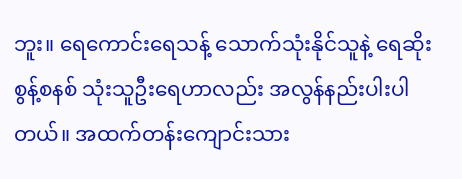ဘူး။ ရေကောင်းရေသန့် သောက်သုံးနိုင်သူနဲ့ ရေဆိုးစွန့်စနစ် သုံးသူဦးရေဟာလည်း အလွန်နည်းပါးပါတယ်။ အထက်တန်းကျောင်းသား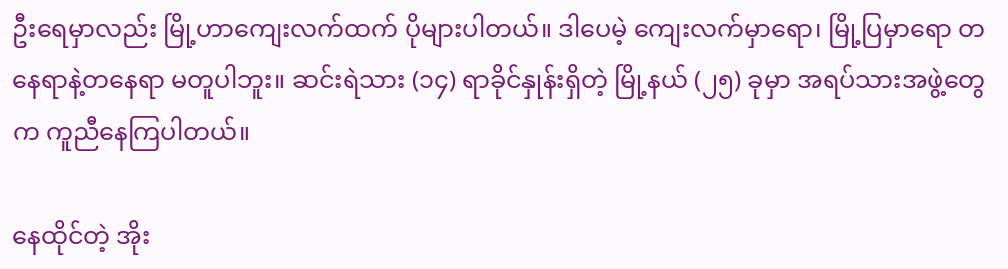ဦးရေမှာလည်း မြို့ဟာကျေးလက်ထက် ပိုများပါတယ်။ ဒါပေမဲ့ ကျေးလက်မှာရော၊ မြို့ပြမှာရော တနေရာနဲ့တနေရာ မတူပါဘူး။ ဆင်းရဲသား (၁၄) ရာခိုင်နှုန်းရှိတဲ့ မြို့နယ် (၂၅) ခုမှာ အရပ်သားအဖွဲ့တွေက ကူညီနေကြပါတယ်။

နေထိုင်တဲ့ အိုး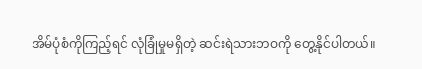အိမ်ပုံစံကိုကြည့်ရင် လုံခြုံမှုမရှိတဲ့ ဆင်းရဲသားဘဝကို တွေ့နိုင်ပါတယ်။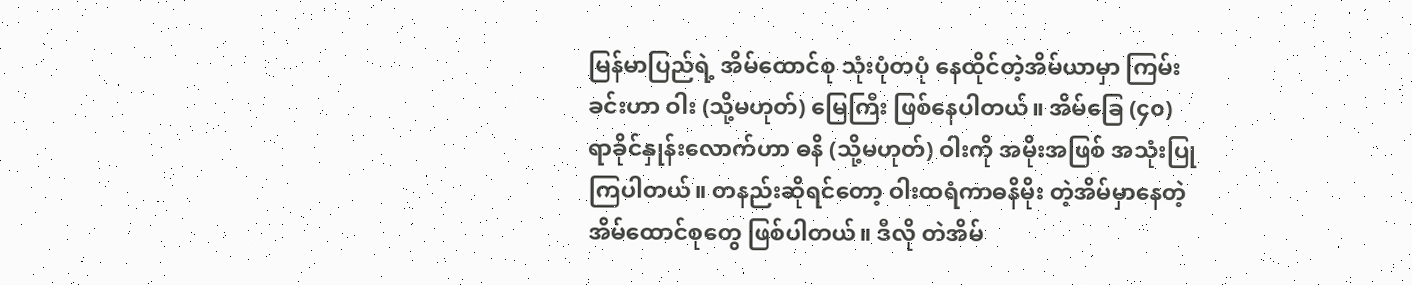မြန်မာပြည်ရဲ့ အိမ်ထောင်စု သုံးပုံတပုံ နေထိုင်တဲ့အိမ်ယာမှာ ကြမ်းခင်းဟာ ဝါး (သို့မဟုတ်) မြေကြီး ဖြစ်နေပါတယ်။ အိမ်ခြေ (၄၀) ရာခိုင်နှုန်းလောက်ဟာ ဓနိ (သို့မဟုတ်) ဝါးကို အမိုးအဖြစ် အသုံးပြုကြပါတယ်။ တနည်းဆိုရင်တော့ ဝါးထရံကာဓနိမိုး တဲ့အိမ်မှာနေတဲ့ အိမ်ထောင်စုတွေ ဖြစ်ပါတယ်။ ဒီလို တဲအိမ်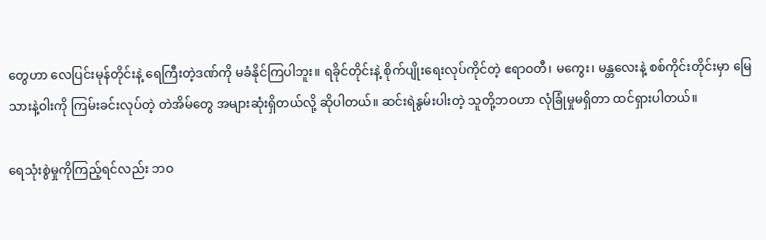တွေဟာ လေပြင်းမုန်တိုင်းနဲ့ ရေကြီးတဲ့ဒဏ်ကို မခံနိုင်ကြပါဘူး။ ရခိုင်တိုင်းနဲ့ စိုက်ပျိုးရေးလုပ်ကိုင်တဲ့ ဧရာဝတီ၊ မကွေး၊ မန္တလေးနဲ့ စစ်ကိုင်းတိုင်းမှာ မြေသားနဲ့ဝါးကို ကြမ်းခင်းလုပ်တဲ့ တဲအိမ်တွေ အများဆုံးရှိတယ်လို့ ဆိုပါတယ်။ ဆင်းရဲနွမ်းပါးတဲ့ သူတို့ဘဝဟာ လုံခြုံမှုမရှိတာ ထင်ရှားပါတယ်။

ရေသုံးစွဲမှုကိုကြည့်ရင်လည်း ဘဝ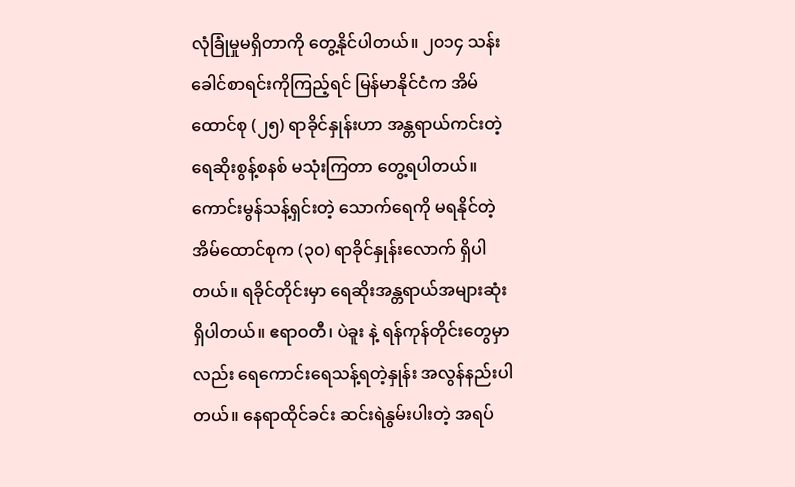လုံခြုံမှုမရှိတာကို တွေ့နိုင်ပါတယ်။ ၂၀၁၄ သန်းခေါင်စာရင်းကိုကြည့်ရင် မြန်မာနိုင်ငံက အိမ်ထောင်စု (၂၅) ရာခိုင်နှုန်းဟာ အန္တရာယ်ကင်းတဲ့ ရေဆိုးစွန့်စနစ် မသုံးကြတာ တွေ့ရပါတယ်။ ကောင်းမွန်သန့်ရှင်းတဲ့ သောက်ရေကို မရနိုင်တဲ့ အိမ်ထောင်စုက (၃၀) ရာခိုင်နှုန်းလောက် ရှိပါတယ်။ ရခိုင်တိုင်းမှာ ရေဆိုးအန္တရာယ်အများဆုံး ရှိပါတယ်။ ဧရာဝတီ၊ ပဲခူး နဲ့ ရန်ကုန်တိုင်းတွေမှာလည်း ရေကောင်းရေသန့်ရတဲ့နှုန်း အလွန်နည်းပါတယ်။ နေရာထိုင်ခင်း ဆင်းရဲနွမ်းပါးတဲ့ အရပ်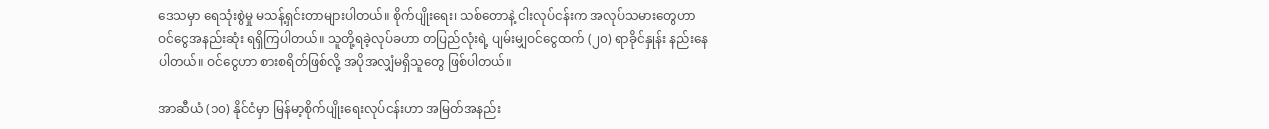ဒေသမှာ ရေသုံးစွဲမှု မသန့်ရှင်းတာများပါတယ်။ စိုက်ပျိုးရေး၊ သစ်တောနဲ့ ငါးလုပ်ငန်းက အလုပ်သမားတွေဟာ ဝင်ငွေအနည်းဆုံး ရရှိကြပါတယ်။ သူတို့ရခဲ့လုပ်ခဟာ တပြည်လုံးရဲ့ ပျမ်းမျှဝင်ငွေထက် (၂၀) ရာခိုင်နှုန်း နည်းနေပါတယ်။ ဝင်ငွေဟာ စားစရိတ်ဖြစ်လို့ အပိုအလျှံမရှိသူတွေ ဖြစ်ပါတယ်။

အာဆီယံ (၁၀) နိုင်ငံမှာ မြန်မာ့စိုက်ပျိုးရေးလုပ်ငန်းဟာ အမြတ်အနည်း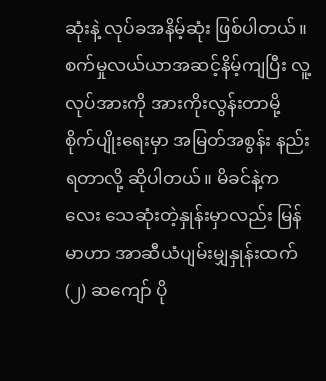ဆုံးနဲ့ လုပ်ခအနိမ့်ဆုံး ဖြစ်ပါတယ်။ စက်မှုလယ်ယာအဆင့်နိမ့်ကျပြီး လူ့လုပ်အားကို အားကိုးလွန်းတာမို့ စိုက်ပျိုးရေးမှာ အမြတ်အစွန်း နည်းရတာလို့ ဆိုပါတယ်။ မိခင်နဲ့ကလေး သေဆုံးတဲ့နှုန်းမှာလည်း မြန်မာဟာ အာဆီယံပျမ်းမျှနှုန်းထက် (၂) ဆကျော် ပို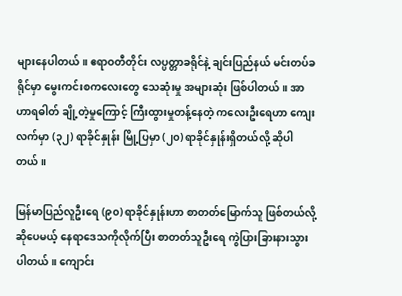များနေပါတယ်။ ဧရာဝတီတိုင်း လပ္ပတ္တာခရိုင်နဲ့ ချင်းပြည်နယ် မင်းတပ်ခရိုင်မှာ မွေးကင်းစကလေးတွေ သေဆုံးမှု အများဆုံး ဖြစ်ပါတယ်။ အာဟာရဓါတ် ချို့တဲ့မှုကြောင့် ကြီးထွားမှုတန့်နေတဲ့ ကလေးဦးရေဟာ ကျေးလက်မှာ (၃၂) ရာခိုင်နှုန်း မြို့ပြမှာ (၂၀) ရာခိုင်နှုန်းရှိတယ်လို့ ဆိုပါတယ်။

မြန်မာပြည်လူဦးရေ (၉၀) ရာခိုင်နှုန်းဟာ စာတတ်မြောက်သူ ဖြစ်တယ်လို့ဆိုပေမယ့် နေရာဒေသကိုလိုက်ပြီး စာတတ်သူဦးရေ ကွဲပြားခြားနားသွားပါတယ်။ ကျောင်း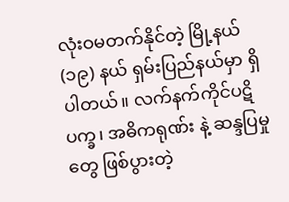လုံးဝမတက်နိုင်တဲ့ မြို့နယ် (၁၉) နယ် ရှမ်းပြည်နယ်မှာ ရှိပါတယ်။ လက်နက်ကိုင်ပဋိပက္ခ၊ အဓိကရုဏ်း နဲ့ ဆန္ဒပြမှုတွေ ဖြစ်ပွားတဲ့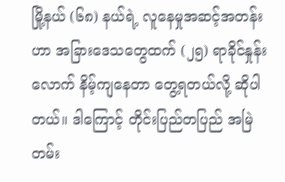မြို့နယ် (၆၈) နယ်ရဲ့ လူနေမှုအဆင့်အတန်းဟာ အခြားဒေသတွေထက် (၂၅) ရာခိုင်နှုန်းလောက် နိမ့်ကျနေတာ တွေ့ရတယ်လို့ ဆိုပါတယ်။ ဒါကြောင့် တိုင်းပြည်တပြည် အမြဲတမ်း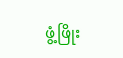ဖွံ့ဖြိုး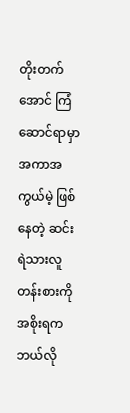တိုးတက်အောင် ကြံဆောင်ရာမှာ အကာအကွယ်မဲ့ ဖြစ်နေတဲ့ ဆင်းရဲသားလူတန်းစားကို အစိုးရက ဘယ်လို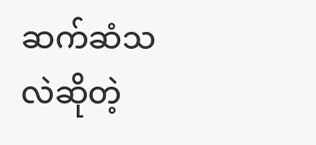ဆက်ဆံသလဲဆိုတဲ့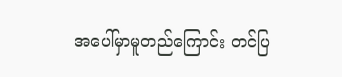အပေါ်မှာမူတည်ကြောင်း တင်ပြ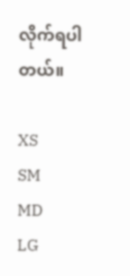လိုက်ရပါတယ်။

XS
SM
MD
LG